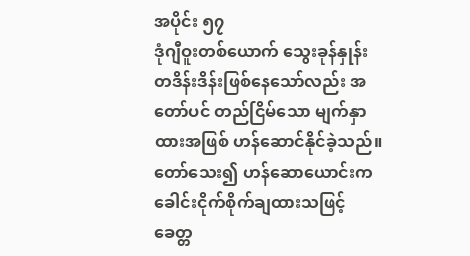အပိုင်း ၅၇
ဒုံဂျီဝူးတစ်ယောက် သွေးခုန်နှုန်း တဒိန်းဒိန်းဖြစ်နေသော်လည်း အတော်ပင် တည်ငြိမ်သော မျက်နှာထားအဖြစ် ဟန်ဆောင်နိုင်ခဲ့သည်။
တော်သေး၍ ဟန်ဆောယောင်းက ခေါင်းငိုက်စိုက်ချထားသဖြင့် ခေတ္တ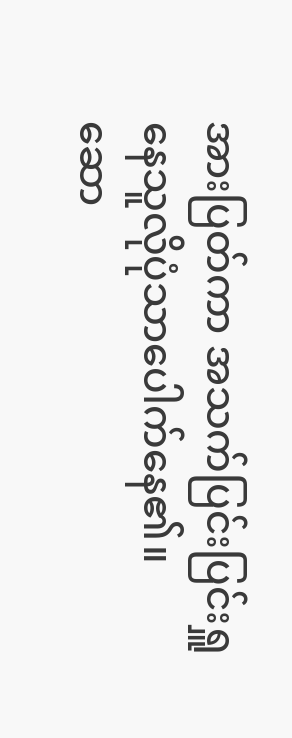အားပြတ်ကာ အသက်ပြင်းပြင်းရှူနေသူလိုပုံသာပေါက်နေ၏။
ဆော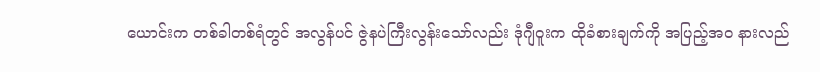ယောင်းက တစ်ခါတစ်ရံတွင် အလွန်ပင် ဇွဲနပဲကြီးလွန်းသော်လည်း ဒုံဂျီဝူးက ထိုခံစားချက်ကို အပြည့်အဝ နားလည်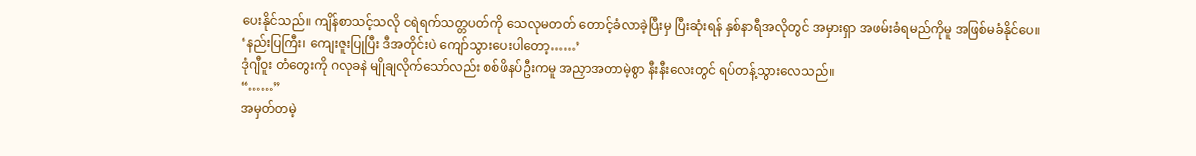ပေးနိုင်သည်။ ကျိန်စာသင့်သလို ငရဲရက်သတ္တပတ်ကို သေလုမတတ် တောင့်ခံလာခဲ့ပြီးမှ ပြီးဆုံးရန် နှစ်နာရီအလိုတွင် အမှားရှာ အဖမ်းခံရမည်ကိုမူ အဖြစ်မခံနိုင်ပေ။
‘နည်းပြကြီး၊ ကျေးဇူးပြုပြီး ဒီအတိုင်းပဲ ကျော်သွားပေးပါတော့……’
ဒုံဂျီဝူး တံတွေးကို ဂလုခနဲ မျိုချလိုက်သော်လည်း စစ်ဖိနပ်ဦးကမူ အညှာအတာမဲ့စွာ နီးနီးလေးတွင် ရပ်တန့်သွားလေသည်။
“……”
အမှတ်တမဲ့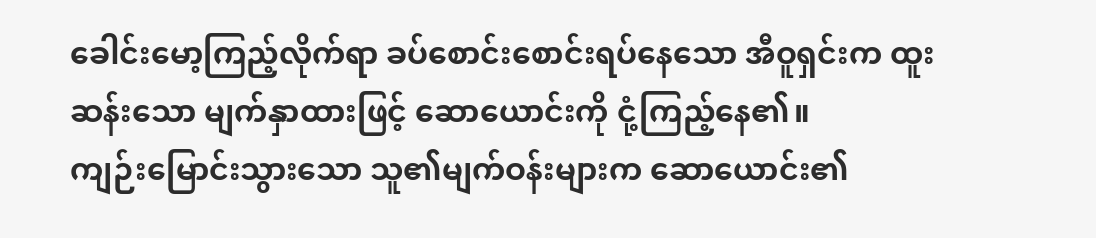ခေါင်းမော့ကြည့်လိုက်ရာ ခပ်စောင်းစောင်းရပ်နေသော အီဝူရှင်းက ထူးဆန်းသော မျက်နှာထားဖြင့် ဆောယောင်းကို ငုံ့ကြည့်နေ၏။
ကျဉ်းမြောင်းသွားသော သူ၏မျက်ဝန်းများက ဆောယောင်း၏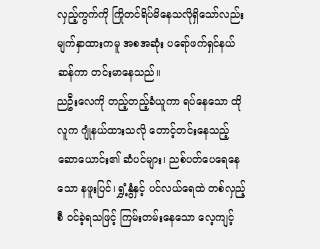လှည့်ကွက်ကို ကြိုတင်ရိပ်မိနေသလိုရှိသော်လည်း မျက်နှာထားကမူ အစအဆုံး ပရော်ဖက်ရှင်နယ်ဆန်ကာ တင်းမာနေသည်။
ညဦးလေကို တည့်တည့်ခံယူကာ ရပ်နေသော ထိုလူက ဂျုံနယ်ထားသလို တောင့်တင်းနေသည့် ဆောယောင်း၏ ဆံပင်များ၊ ညစ်ပတ်ပေရေနေသော နဖူးပြင်၊ ရွှံ့နွံနှင့် ပင်လယ်ရေထဲ တစ်လှည့်စီ ဝင်ခဲ့ရသဖြင့် ကြမ်းတမ်းနေသော လေ့ကျင့်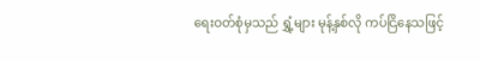ရေးဝတ်စုံမှသည် ရွှံ့များ မုန့်နှစ်လို ကပ်ငြိနေသဖြင့်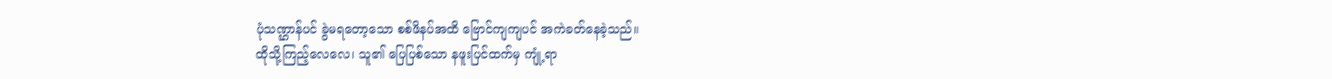ပုံသဏ္ဌာန်ပင် ခွဲမရတော့သော စစ်ဖိနပ်အထိ ဗြောင်ကျကျပင် အကဲခတ်နေခဲ့သည်။
ထိုသို့ကြည့်လေလေ၊ သူ၏ ပြေပြစ်သော နဖူးပြင်ထက်မှ ကျုံ့ရာ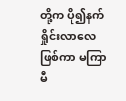တို့က ပို၍နက်ရှိုင်းလာလေဖြစ်ကာ မကြာမီ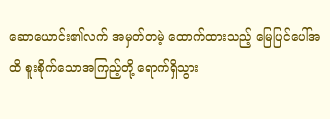ဆောယောင်း၏လက် အမှတ်တမဲ့ ထောက်ထားသည့် မြေပြင်ပေါ်အထိ စူးစိုက်သောအကြည့်တို့ ရောက်ရှိသွား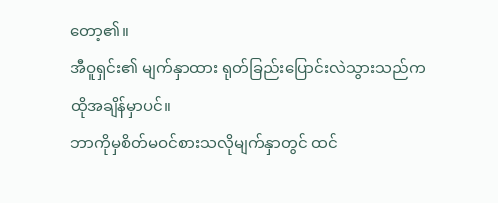တော့၏။
အီဝူရှင်း၏ မျက်နှာထား ရုတ်ခြည်းပြောင်းလဲသွားသည်က ထိုအချိန်မှာပင်။
ဘာကိုမှစိတ်မဝင်စားသလိုမျက်နှာတွင် ထင်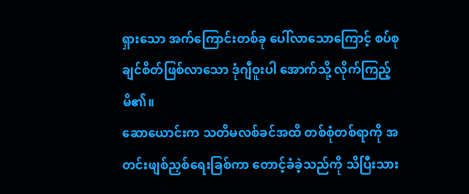ရှားသော အက်ကြောင်းတစ်ခု ပေါ်လာသောကြောင့် စပ်စုချင်စိတ်ဖြစ်လာသော ဒုံဂျီဝူးပါ အောက်သို့ လိုက်ကြည့်မိ၏။
ဆောယောင်းက သတိမလစ်ခင်အထိ တစ်စုံတစ်ရာကို အတင်းဖျစ်ညှစ်ရေးခြစ်ကာ တောင့်ခံခဲ့သည်ကို သိပြီးသား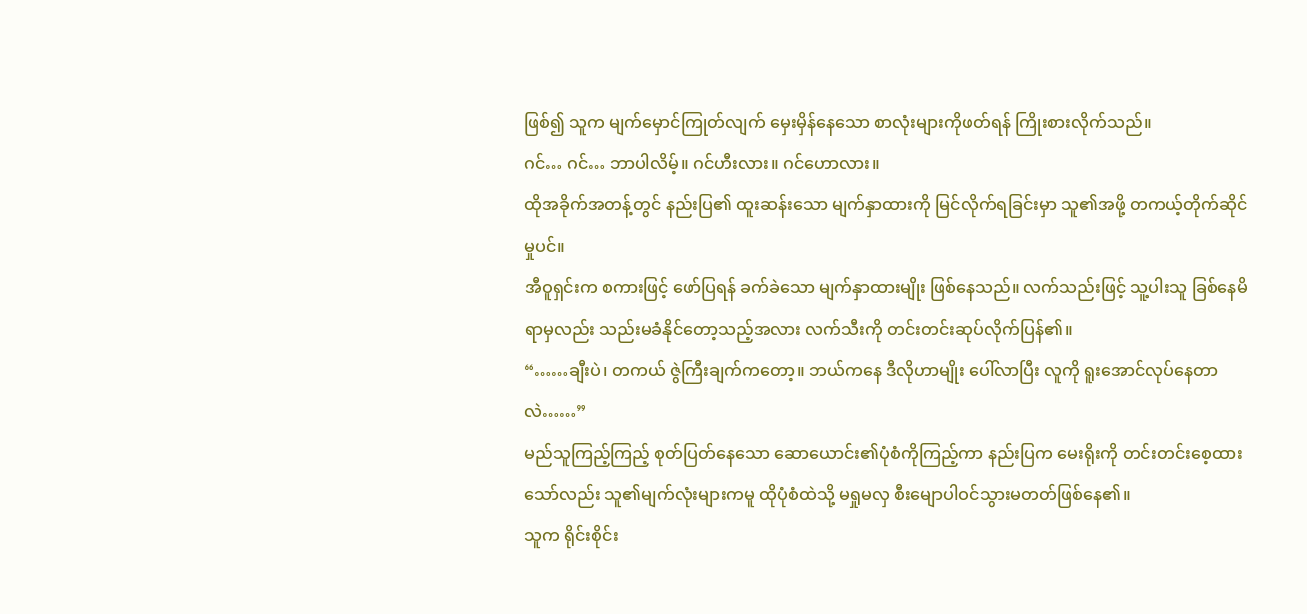ဖြစ်၍ သူက မျက်မှောင်ကြုတ်လျက် မှေးမှိန်နေသော စာလုံးများကိုဖတ်ရန် ကြိုးစားလိုက်သည်။
ဂင်… ဂင်… ဘာပါလိမ့်။ ဂင်ဟီးလား။ ဂင်ဟောလား။
ထိုအခိုက်အတန့်တွင် နည်းပြ၏ ထူးဆန်းသော မျက်နှာထားကို မြင်လိုက်ရခြင်းမှာ သူ၏အဖို့ တကယ့်တိုက်ဆိုင်မှုပင်။
အီဝူရှင်းက စကားဖြင့် ဖော်ပြရန် ခက်ခဲသော မျက်နှာထားမျိုး ဖြစ်နေသည်။ လက်သည်းဖြင့် သူ့ပါးသူ ခြစ်နေမိရာမှလည်း သည်းမခံနိုင်တော့သည့်အလား လက်သီးကို တင်းတင်းဆုပ်လိုက်ပြန်၏။
“……ချီးပဲ၊ တကယ် ဇွဲကြီးချက်ကတော့။ ဘယ်ကနေ ဒီလိုဟာမျိုး ပေါ်လာပြီး လူကို ရူးအောင်လုပ်နေတာလဲ……”
မည်သူကြည့်ကြည့် စုတ်ပြတ်နေသော ဆောယောင်း၏ပုံစံကိုကြည့်ကာ နည်းပြက မေးရိုးကို တင်းတင်းစေ့ထားသော်လည်း သူ၏မျက်လုံးများကမူ ထိုပုံစံထဲသို့ မရှုမလှ စီးမျောပါဝင်သွားမတတ်ဖြစ်နေ၏။
သူက ရိုင်းစိုင်း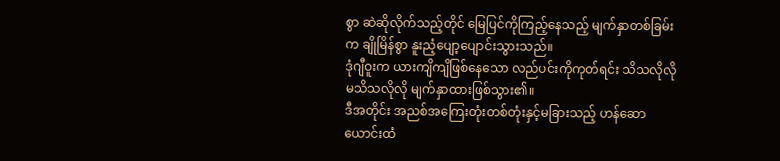စွာ ဆဲဆိုလိုက်သည့်တိုင် မြေပြင်ကိုကြည့်နေသည့် မျက်နှာတစ်ခြမ်းက ချိုမြိန်စွာ နူးညံ့ပျော့ပျောင်းသွားသည်။
ဒုံဂျီဝူးက ယားကျိကျိဖြစ်နေသော လည်ပင်းကိုကုတ်ရင်း သိသလိုလို မသိသလိုလို မျက်နှာထားဖြစ်သွား၏။
ဒီအတိုင်း အညစ်အကြေးတုံးတစ်တုံးနှင့်မခြားသည့် ဟန်ဆောယောင်းထံ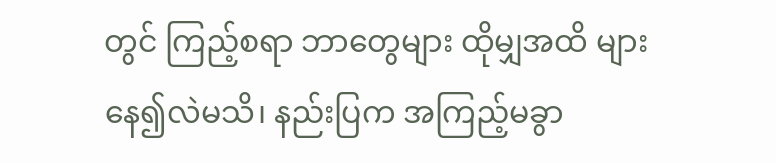တွင် ကြည့်စရာ ဘာတွေများ ထိုမျှအထိ များနေ၍လဲမသိ၊ နည်းပြက အကြည့်မခွာ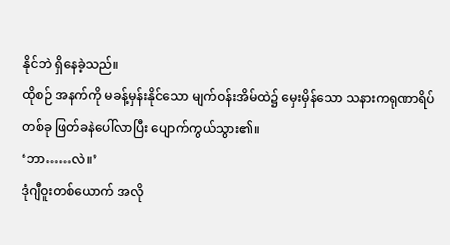နိုင်ဘဲ ရှိနေခဲ့သည်။
ထိုစဉ် အနက်ကို မခန့်မှန်းနိုင်သော မျက်ဝန်းအိမ်ထဲ၌ မှေးမှိန်သော သနားကရုဏာရိပ်တစ်ခု ဖြတ်ခနဲပေါ်လာပြီး ပျောက်ကွယ်သွား၏။
‘ဘာ……လဲ။’
ဒုံဂျီဝူးတစ်ယောက် အလို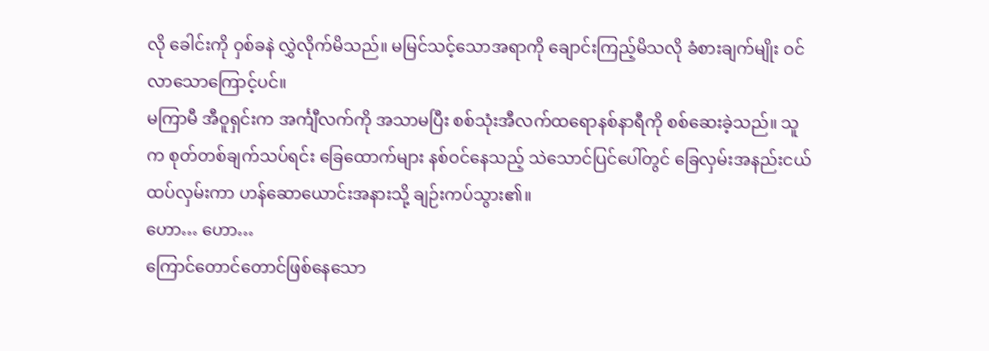လို ခေါင်းကို ဝှစ်ခနဲ လွှဲလိုက်မိသည်။ မမြင်သင့်သောအရာကို ချောင်းကြည့်မိသလို ခံစားချက်မျိုး ဝင်လာသောကြောင့်ပင်။
မကြာမီ အီဝူရှင်းက အင်္ကျီလက်ကို အသာမပြီး စစ်သုံးအီလက်ထရောနစ်နာရီကို စစ်ဆေးခဲ့သည်။ သူက စုတ်တစ်ချက်သပ်ရင်း ခြေထောက်များ နစ်ဝင်နေသည့် သဲသောင်ပြင်ပေါ်တွင် ခြေလှမ်းအနည်းငယ် ထပ်လှမ်းကာ ဟန်ဆောယောင်းအနားသို့ ချဉ်းကပ်သွား၏။
ဟော… ဟော…
ကြောင်တောင်တောင်ဖြစ်နေသော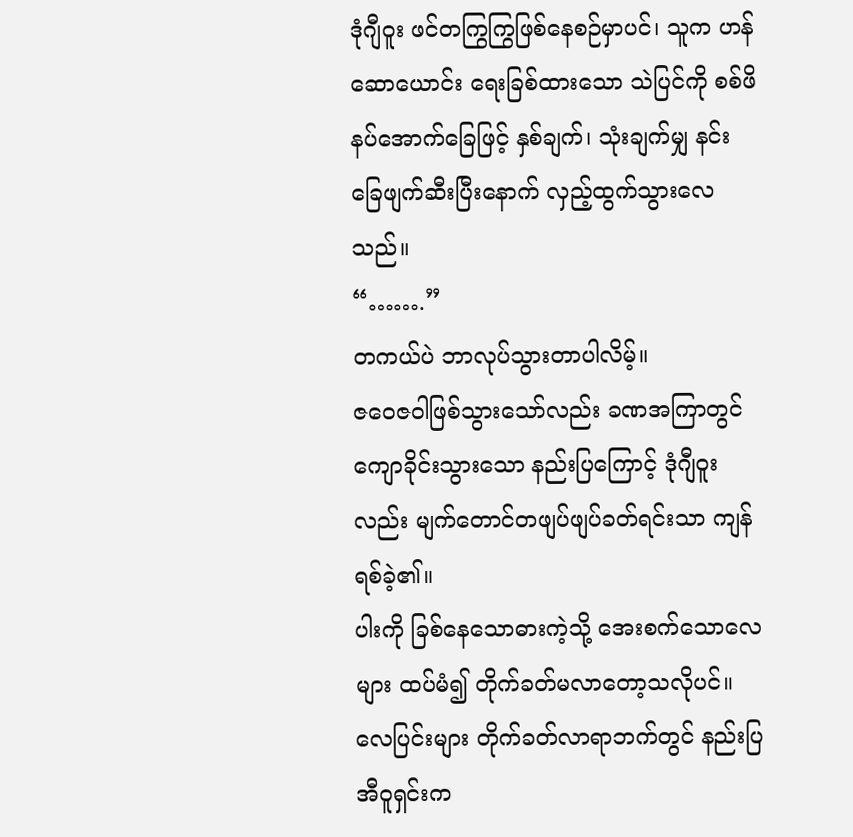ဒုံဂျီဝူး ဖင်တကြွကြွဖြစ်နေစဉ်မှာပင်၊ သူက ဟန်ဆောယောင်း ရေးခြစ်ထားသော သဲပြင်ကို စစ်ဖိနပ်အောက်ခြေဖြင့် နှစ်ချက်၊ သုံးချက်မျှ နင်းခြေဖျက်ဆီးပြီးနောက် လှည့်ထွက်သွားလေသည်။
“…….”
တကယ်ပဲ ဘာလုပ်သွားတာပါလိမ့်။
ဇဝေဇဝါဖြစ်သွားသော်လည်း ခဏအကြာတွင် ကျောခိုင်းသွားသော နည်းပြကြောင့် ဒုံဂျီဝူးလည်း မျက်တောင်တဖျပ်ဖျပ်ခတ်ရင်းသာ ကျန်ရစ်ခဲ့၏။
ပါးကို ခြစ်နေသောဓားကဲ့သို့ အေးစက်သောလေများ ထပ်မံ၍ တိုက်ခတ်မလာတော့သလိုပင်။ လေပြင်းများ တိုက်ခတ်လာရာဘက်တွင် နည်းပြအီဝူရှင်းက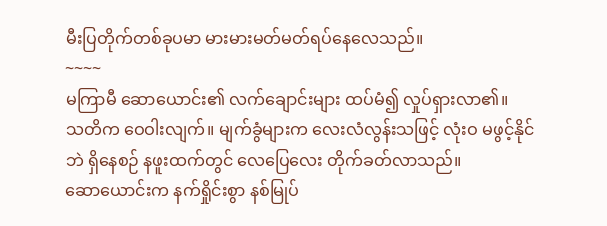မီးပြတိုက်တစ်ခုပမာ မားမားမတ်မတ်ရပ်နေလေသည်။
~~~~
မကြာမီ ဆောယောင်း၏ လက်ချောင်းများ ထပ်မံ၍ လှုပ်ရှားလာ၏။
သတိက ဝေဝါးလျက်။ မျက်ခွံများက လေးလံလွန်းသဖြင့် လုံးဝ မဖွင့်နိုင်ဘဲ ရှိနေစဉ် နဖူးထက်တွင် လေပြေလေး တိုက်ခတ်လာသည်။
ဆောယောင်းက နက်ရှိုင်းစွာ နစ်မြုပ်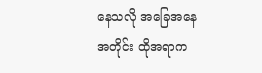နေသလို အခြေအနေအတိုင်း ထိုအရာက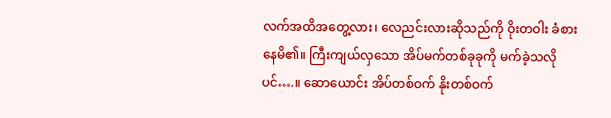လက်အထိအတွေ့လား၊ လေညင်းလားဆိုသည်ကို ဝိုးတဝါး ခံစားနေမိ၏။ ကြီးကျယ်လှသော အိပ်မက်တစ်ခုခုကို မက်ခဲ့သလိုပင်….။ ဆောယောင်း အိပ်တစ်ဝက် နိုးတစ်ဝက်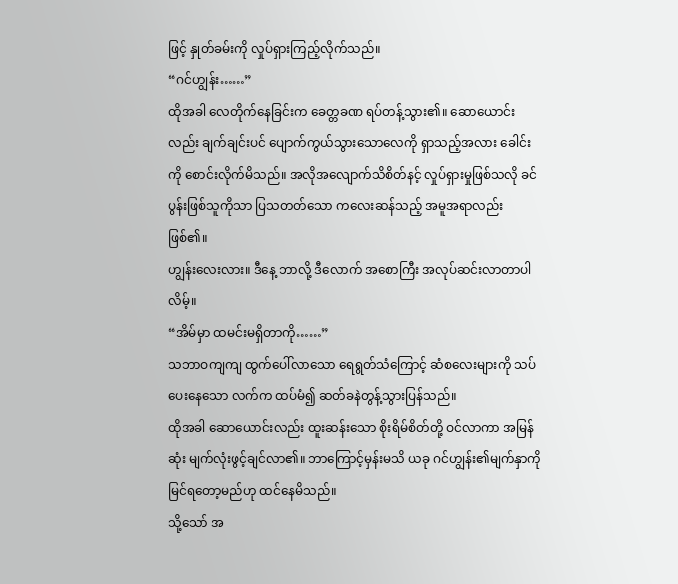ဖြင့် နှုတ်ခမ်းကို လှုပ်ရှားကြည့်လိုက်သည်။
“ဂင်ဟျွန်း……”
ထိုအခါ လေတိုက်နေခြင်းက ခေတ္တခဏ ရပ်တန့်သွား၏။ ဆောယောင်းလည်း ချက်ချင်းပင် ပျောက်ကွယ်သွားသောလေကို ရှာသည့်အလား ခေါင်းကို စောင်းလိုက်မိသည်။ အလိုအလျောက်သိစိတ်နင့် လှုပ်ရှားမှုဖြစ်သလို ခင်ပွန်းဖြစ်သူကိုသာ ပြသတတ်သော ကလေးဆန်သည့် အမူအရာလည်းဖြစ်၏။
ဟျွန်းလေးလား။ ဒီနေ့ ဘာလို့ ဒီလောက် အစောကြီး အလုပ်ဆင်းလာတာပါလိမ့်။
“အိမ်မှာ ထမင်းမရှိတာကို……”
သဘာဝကျကျ ထွက်ပေါ်လာသော ရေရွတ်သံကြောင့် ဆံစလေးများကို သပ်ပေးနေသော လက်က ထပ်မံ၍ ဆတ်ခနဲတွန့်သွားပြန်သည်။
ထိုအခါ ဆောယောင်းလည်း ထူးဆန်းသော စိုးရိမ်စိတ်တို့ ဝင်လာကာ အမြန်ဆုံး မျက်လုံးဖွင့်ချင်လာ၏။ ဘာကြောင့်မှန်းမသိ ယခု ဂင်ဟျွန်း၏မျက်နှာကို မြင်ရတော့မည်ဟု ထင်နေမိသည်။
သို့သော် အ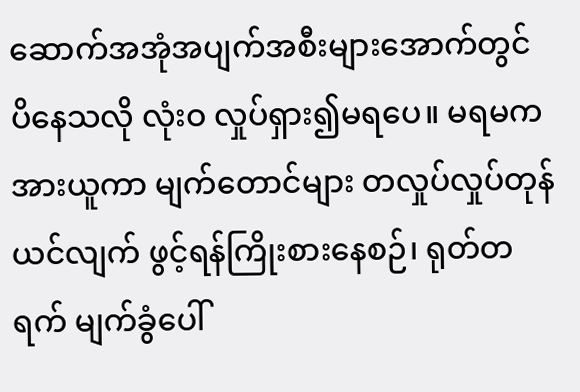ဆောက်အအုံအပျက်အစီးများအောက်တွင် ပိနေသလို လုံးဝ လှုပ်ရှား၍မရပေ။ မရမက အားယူကာ မျက်တောင်များ တလှုပ်လှုပ်တုန်ယင်လျက် ဖွင့်ရန်ကြိုးစားနေစဉ်၊ ရုတ်တရက် မျက်ခွံပေါ်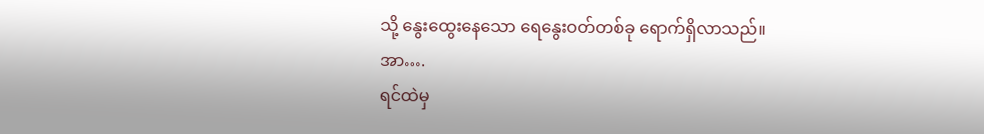သို့ နွေးထွေးနေသော ရေနွေးဝတ်တစ်ခု ရောက်ရှိလာသည်။
အာ….
ရင်ထဲမှ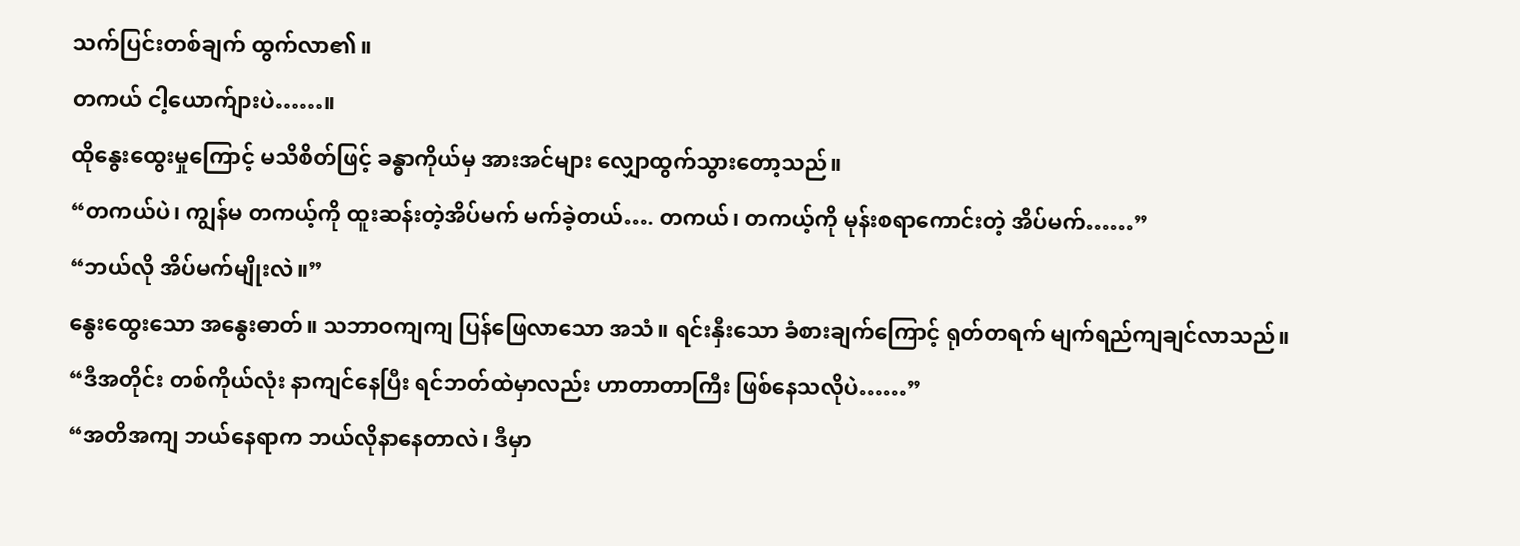သက်ပြင်းတစ်ချက် ထွက်လာ၏။
တကယ် ငါ့ယောက်ျားပဲ……။
ထိုနွေးထွေးမှုကြောင့် မသိစိတ်ဖြင့် ခန္ဓာကိုယ်မှ အားအင်များ လျှောထွက်သွားတော့သည်။
“တကယ်ပဲ၊ ကျွန်မ တကယ့်ကို ထူးဆန်းတဲ့အိပ်မက် မက်ခဲ့တယ်…. တကယ်၊ တကယ့်ကို မုန်းစရာကောင်းတဲ့ အိပ်မက်……”
“ဘယ်လို အိပ်မက်မျိုးလဲ။”
နွေးထွေးသော အနွေးဓာတ်။ သဘာဝကျကျ ပြန်ဖြေလာသော အသံ။ ရင်းနှီးသော ခံစားချက်ကြောင့် ရုတ်တရက် မျက်ရည်ကျချင်လာသည်။
“ဒီအတိုင်း တစ်ကိုယ်လုံး နာကျင်နေပြီး ရင်ဘတ်ထဲမှာလည်း ဟာတာတာကြီး ဖြစ်နေသလိုပဲ……”
“အတိအကျ ဘယ်နေရာက ဘယ်လိုနာနေတာလဲ၊ ဒီမှာ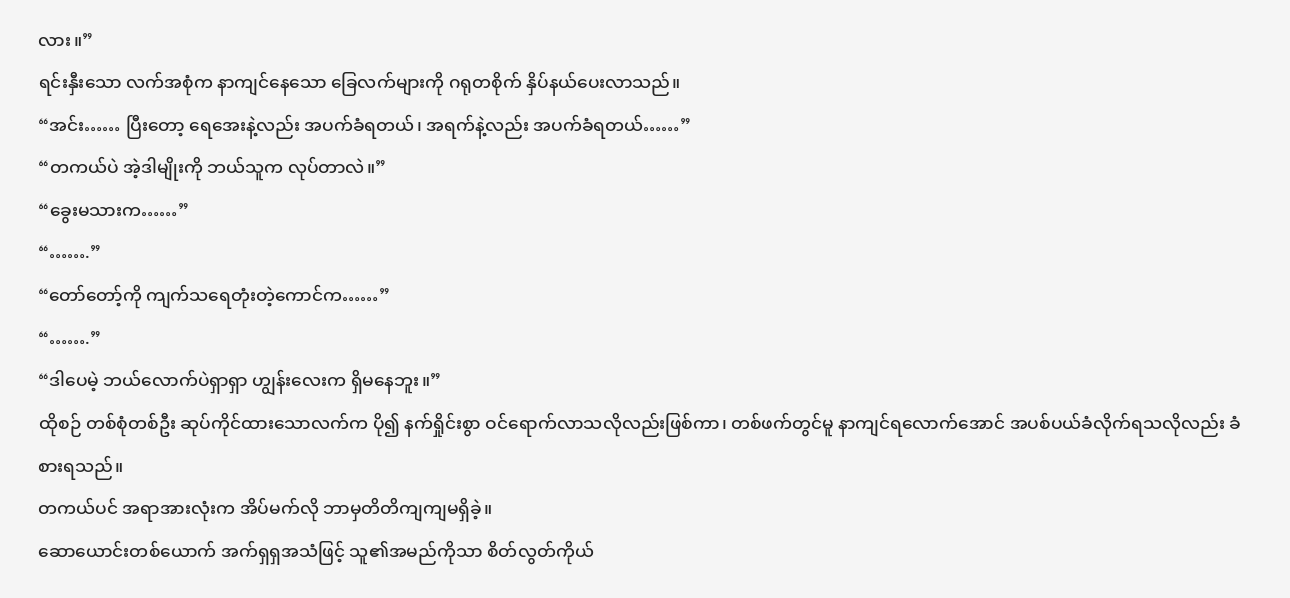လား။”
ရင်းနှီးသော လက်အစုံက နာကျင်နေသော ခြေလက်များကို ဂရုတစိုက် နှိပ်နယ်ပေးလာသည်။
“အင်း…… ပြီးတော့ ရေအေးနဲ့လည်း အပက်ခံရတယ်၊ အရက်နဲ့လည်း အပက်ခံရတယ်……”
“တကယ်ပဲ အဲ့ဒါမျိုးကို ဘယ်သူက လုပ်တာလဲ။”
“ခွေးမသားက……”
“…….”
“တော်တော့်ကို ကျက်သရေတုံးတဲ့ကောင်က……”
“…….”
“ဒါပေမဲ့ ဘယ်လောက်ပဲရှာရှာ ဟျွန်းလေးက ရှိမနေဘူး။”
ထိုစဉ် တစ်စုံတစ်ဦး ဆုပ်ကိုင်ထားသောလက်က ပို၍ နက်ရှိုင်းစွာ ဝင်ရောက်လာသလိုလည်းဖြစ်ကာ၊ တစ်ဖက်တွင်မူ နာကျင်ရလောက်အောင် အပစ်ပယ်ခံလိုက်ရသလိုလည်း ခံစားရသည်။
တကယ်ပင် အရာအားလုံးက အိပ်မက်လို ဘာမှတိတိကျကျမရှိခဲ့။
ဆောယောင်းတစ်ယောက် အက်ရှရှအသံဖြင့် သူ၏အမည်ကိုသာ စိတ်လွတ်ကိုယ်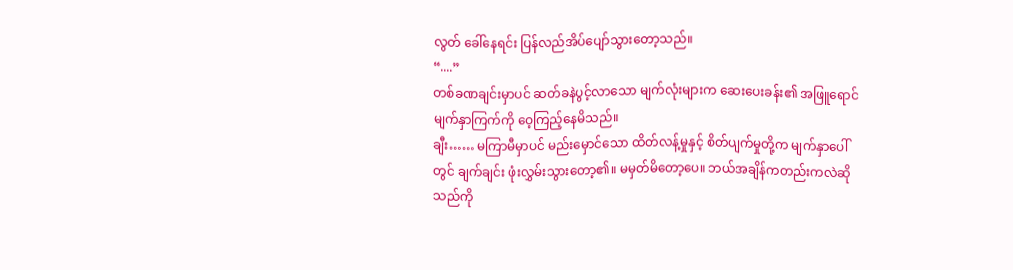လွတ် ခေါ်နေရင်း ပြန်လည်အိပ်ပျော်သွားတော့သည်။
“....”
တစ်ခဏချင်းမှာပင် ဆတ်ခနဲပွင့်လာသော မျက်လုံးများက ဆေးပေးခန်း၏ အဖြူရောင်မျက်နှာကြက်ကို ဝေ့ကြည့်နေမိသည်။
ချီး…… မကြာမီမှာပင် မည်းမှောင်သော ထိတ်လန့်မှုနှင့် စိတ်ပျက်မှုတို့က မျက်နှာပေါ်တွင် ချက်ချင်း ဖုံးလွှမ်းသွားတော့၏။ မမှတ်မိတော့ပေ။ ဘယ်အချိန်ကတည်းကလဲဆိုသည်ကို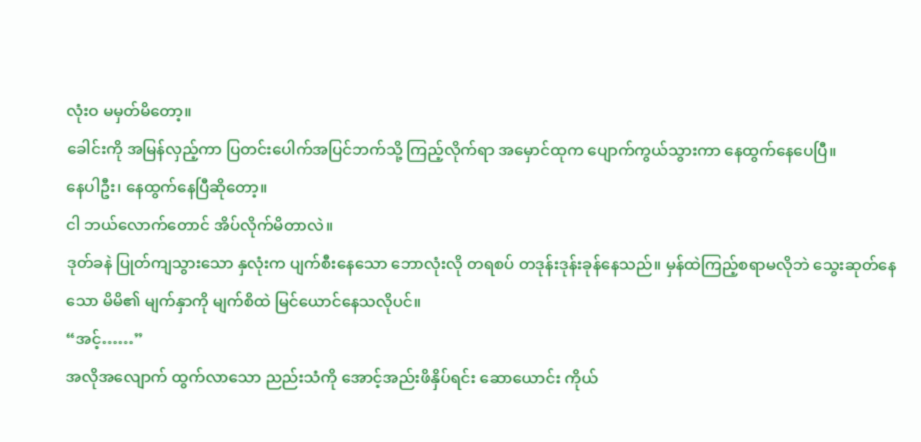လုံးဝ မမှတ်မိတော့။
ခေါင်းကို အမြန်လှည့်ကာ ပြတင်းပေါက်အပြင်ဘက်သို့ ကြည့်လိုက်ရာ အမှောင်ထုက ပျောက်ကွယ်သွားကာ နေထွက်နေပေပြီ။
နေပါဦး၊ နေထွက်နေပြီဆိုတော့။
ငါ ဘယ်လောက်တောင် အိပ်လိုက်မိတာလဲ။
ဒုတ်ခနဲ ပြုတ်ကျသွားသော နှလုံးက ပျက်စီးနေသော ဘောလုံးလို တရစပ် တဒုန်းဒုန်းခုန်နေသည်။ မှန်ထဲကြည့်စရာမလိုဘဲ သွေးဆုတ်နေသော မိမိ၏ မျက်နှာကို မျက်စိထဲ မြင်ယောင်နေသလိုပင်။
“အင့်……”
အလိုအလျောက် ထွက်လာသော ညည်းသံကို အောင့်အည်းဖိနှိပ်ရင်း ဆောယောင်း ကိုယ်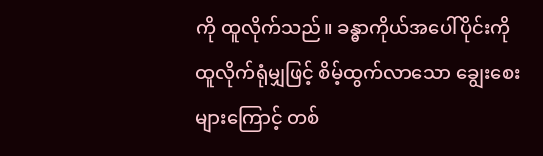ကို ထူလိုက်သည်။ ခန္ဓာကိုယ်အပေါ်ပိုင်းကို ထူလိုက်ရုံမျှဖြင့် စိမ့်ထွက်လာသော ချွေးစေးများကြောင့် တစ်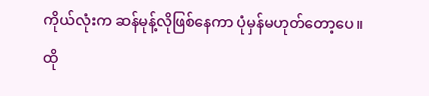ကိုယ်လုံးက ဆန်မုန့်လိုဖြစ်နေကာ ပုံမှန်မဟုတ်တော့ပေ။
ထို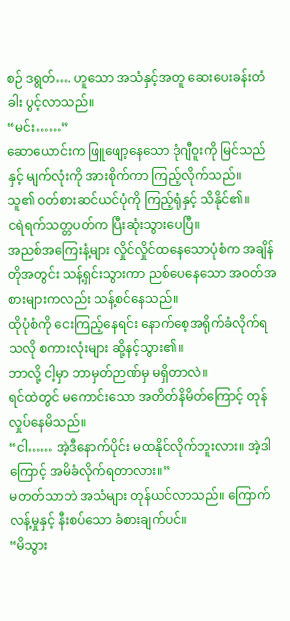စဉ် ဒရွတ်…. ဟူသော အသံနှင့်အတူ ဆေးပေးခန်းတံခါး ပွင့်လာသည်။
“မင်း……”
ဆောယောင်းက ဖြူဖျော့နေသော ဒုံဂျီဝူးကို မြင်သည်နှင့် မျက်လုံးကို အားစိုက်ကာ ကြည့်လိုက်သည်။
သူ၏ ဝတ်စားဆင်ယင်ပုံကို ကြည့်ရုံနှင့် သိနိုင်၏။
ငရဲရက်သတ္တပတ်က ပြီးဆုံးသွားပေပြီ။
အညစ်အကြေးနံ့များ လှိုင်လှိုင်ထနေသောပုံစံက အချိန်တိုအတွင်း သန့်ရှင်းသွားကာ ညစ်ပေနေသော အဝတ်အစားများကလည်း သန့်စင်နေသည်။
ထိုပုံစံကို ငေးကြည့်နေရင်း နောက်စေ့အရိုက်ခံလိုက်ရသလို စကားလုံးများ ဆို့နင့်သွား၏။
ဘာလို့ ငါ့မှာ ဘာမှတ်ဉာဏ်မှ မရှိတာလဲ။
ရင်ထဲတွင် မကောင်းသော အတိတ်နိမိတ်ကြောင့် တုန်လှုပ်နေမိသည်။
“ငါ…… အဲ့ဒီနောက်ပိုင်း မထနိုင်လိုက်ဘူးလား။ အဲ့ဒါကြောင့် အမိခံလိုက်ရတာလား။”
မတတ်သာဘဲ အသံများ တုန်ယင်လာသည်။ ကြောက်လန့်မှုနှင့် နီးစပ်သော ခံစားချက်ပင်။
“မိသွား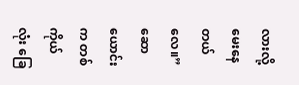လားလို့ မေးနေတယ်လေ။”
ဆောယောင်းက တစ်ကိုယ်လုံး ခြေ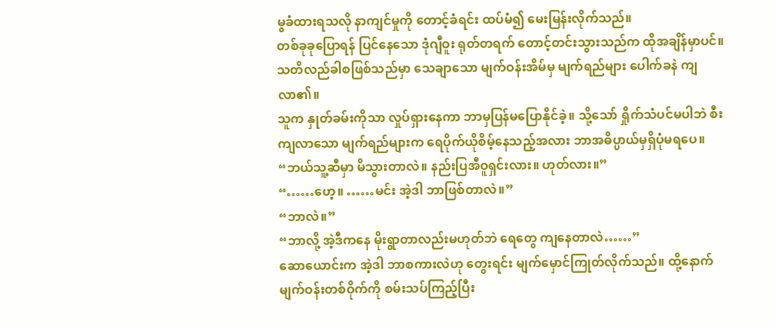မွခံထားရသလို နာကျင်မှုကို တောင့်ခံရင်း ထပ်မံ၍ မေးမြန်းလိုက်သည်။
တစ်ခုခုပြောရန် ပြင်နေသော ဒုံဂျီဝူး ရုတ်တရက် တောင့်တင်းသွားသည်က ထိုအချိန်မှာပင်။ သတိလည်ခါစဖြစ်သည်မှာ သေချာသော မျက်ဝန်းအိမ်မှ မျက်ရည်များ ပေါက်ခနဲ ကျလာ၏။
သူက နှုတ်ခမ်းကိုသာ လှုပ်ရှားနေကာ ဘာမှပြန်မပြောနိုင်ခဲ့။ သို့သော် ရှိုက်သံပင်မပါဘဲ စီးကျလာသော မျက်ရည်များက ရေပိုက်ယိုစိမ့်နေသည့်အလား ဘာအဓိပ္ပာယ်မှရှိပုံမရပေ။
“ဘယ်သူ့ဆီမှာ မိသွားတာလဲ။ နည်းပြအီဝူရှင်းလား။ ဟုတ်လား။”
“……ဟေ့။ ……မင်း အဲ့ဒါ ဘာဖြစ်တာလဲ။”
“ဘာလဲ။”
“ဘာလို့ အဲ့ဒီကနေ မိုးရွာတာလည်းမဟုတ်ဘဲ ရေတွေ ကျနေတာလဲ……”
ဆောယောင်းက အဲ့ဒါ ဘာစကားလဲဟု တွေးရင်း မျက်မှောင်ကြုတ်လိုက်သည်။ ထို့နောက် မျက်ဝန်းတစ်ဝိုက်ကို စမ်းသပ်ကြည့်ပြီး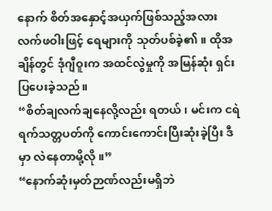နောက် စိတ်အနှောင့်အယှက်ဖြစ်သည့်အလား လက်ဖဝါးဖြင့် ရေများကို သုတ်ပစ်ခဲ့၏။ ထိုအချိန်တွင် ဒုံဂျီဝူးက အထင်လွဲမှုကို အမြန်ဆုံး ရှင်းပြပေးခဲ့သည်။
“စိတ်ချလက်ချနေလို့လည်း ရတယ်၊ မင်းက ငရဲရက်သတ္တပတ်ကို ကောင်းကောင်းပြီးဆုံးခဲ့ပြီး ဒီမှာ လဲနေတာမို့လို။”
“နောက်ဆုံးမှတ်ဉာဏ်လည်းမရှိဘဲ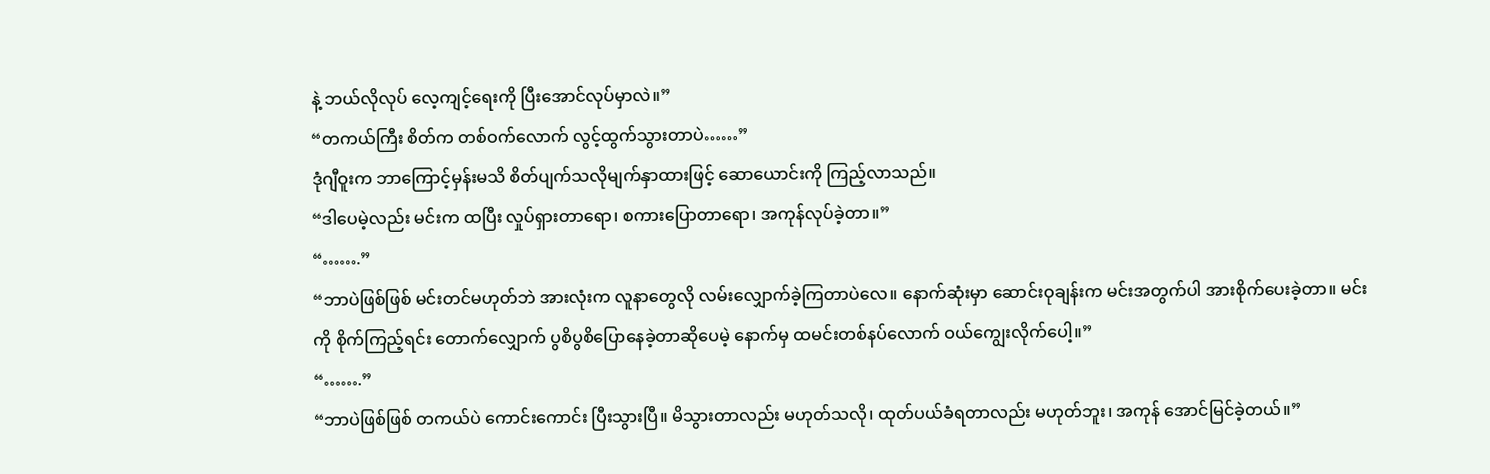နဲ့ ဘယ်လိုလုပ် လေ့ကျင့်ရေးကို ပြီးအောင်လုပ်မှာလဲ။”
“တကယ်ကြီး စိတ်က တစ်ဝက်လောက် လွင့်ထွက်သွားတာပဲ……”
ဒုံဂျီဝူးက ဘာကြောင့်မှန်းမသိ စိတ်ပျက်သလိုမျက်နှာထားဖြင့် ဆောယောင်းကို ကြည့်လာသည်။
“ဒါပေမဲ့လည်း မင်းက ထပြီး လှုပ်ရှားတာရော၊ စကားပြောတာရော၊ အကုန်လုပ်ခဲ့တာ။”
“…….”
“ဘာပဲဖြစ်ဖြစ် မင်းတင်မဟုတ်ဘဲ အားလုံးက လူနာတွေလို လမ်းလျှောက်ခဲ့ကြတာပဲလေ။ နောက်ဆုံးမှာ ဆောင်းဝုချန်းက မင်းအတွက်ပါ အားစိုက်ပေးခဲ့တာ။ မင်းကို စိုက်ကြည့်ရင်း တောက်လျှောက် ပွစိပွစိပြောနေခဲ့တာဆိုပေမဲ့ နောက်မှ ထမင်းတစ်နပ်လောက် ဝယ်ကျွေးလိုက်ပေါ့။”
“…….”
“ဘာပဲဖြစ်ဖြစ် တကယ်ပဲ ကောင်းကောင်း ပြီးသွားပြီ။ မိသွားတာလည်း မဟုတ်သလို၊ ထုတ်ပယ်ခံရတာလည်း မဟုတ်ဘူး၊ အကုန် အောင်မြင်ခဲ့တယ်။”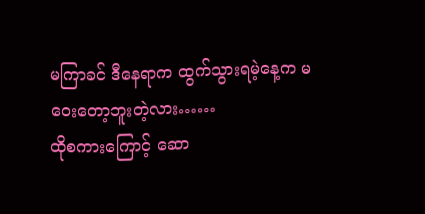မကြာခင် ဒီနေရာက ထွက်သွားရမဲ့နေ့က မဝေးတော့ဘူးတဲ့လား……
ထိုစကားကြောင့် ဆော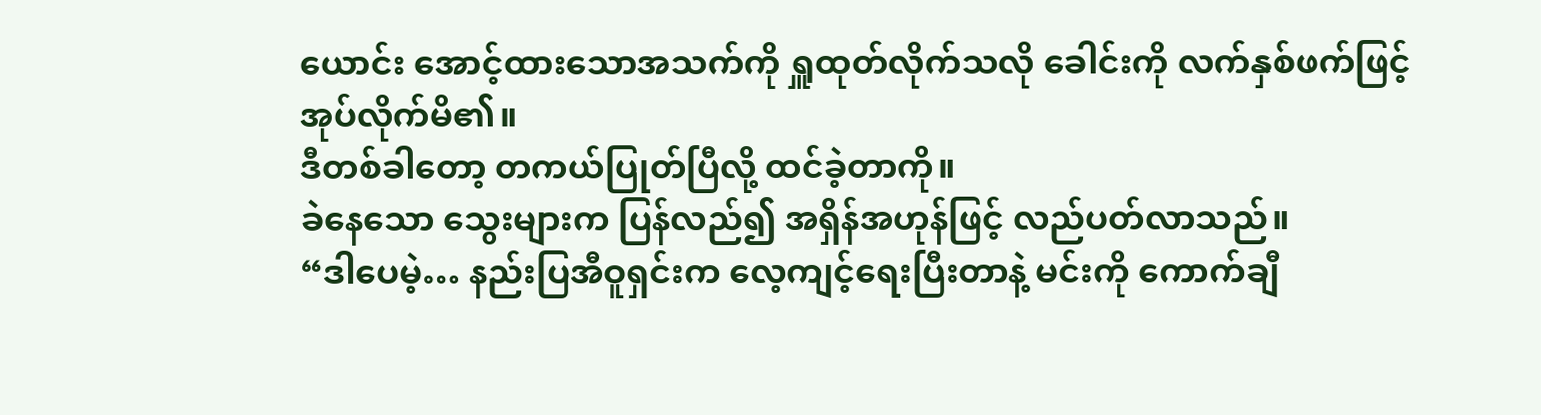ယောင်း အောင့်ထားသောအသက်ကို ရှူထုတ်လိုက်သလို ခေါင်းကို လက်နှစ်ဖက်ဖြင့် အုပ်လိုက်မိ၏။
ဒီတစ်ခါတော့ တကယ်ပြုတ်ပြီလို့ ထင်ခဲ့တာကို။
ခဲနေသော သွေးများက ပြန်လည်၍ အရှိန်အဟုန်ဖြင့် လည်ပတ်လာသည်။
“ဒါပေမဲ့… နည်းပြအီဝူရှင်းက လေ့ကျင့်ရေးပြီးတာနဲ့ မင်းကို ကောက်ချီ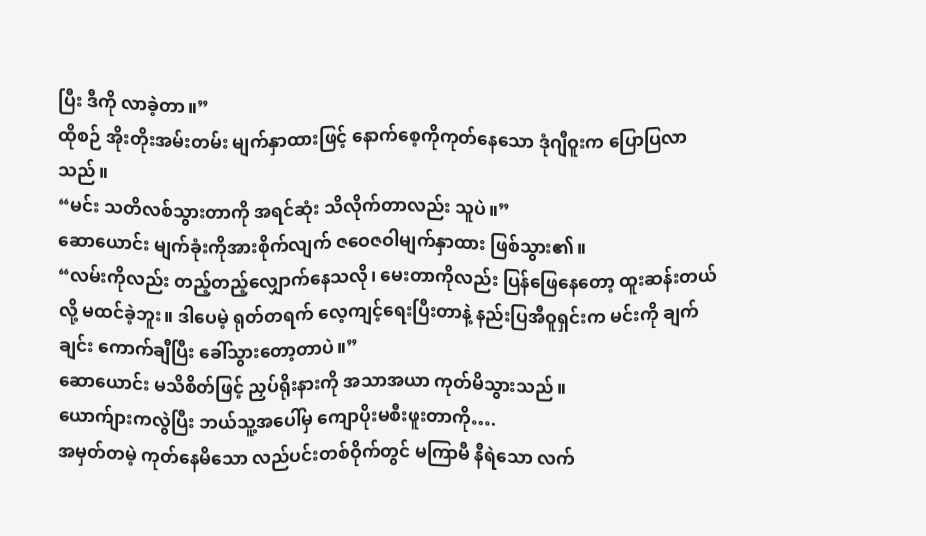ပြီး ဒီကို လာခဲ့တာ။”
ထိုစဉ် အိုးတိုးအမ်းတမ်း မျက်နှာထားဖြင့် နောက်စေ့ကိုကုတ်နေသော ဒုံဂျီဝူးက ပြောပြလာသည်။
“မင်း သတိလစ်သွားတာကို အရင်ဆုံး သိလိုက်တာလည်း သူပဲ။”
ဆောယောင်း မျက်ခုံးကိုအားစိုက်လျက် ဇဝေဇဝါမျက်နှာထား ဖြစ်သွား၏။
“လမ်းကိုလည်း တည့်တည့်လျှောက်နေသလို၊ မေးတာကိုလည်း ပြန်ဖြေနေတော့ ထူးဆန်းတယ်လို့ မထင်ခဲ့ဘူး။ ဒါပေမဲ့ ရုတ်တရက် လေ့ကျင့်ရေးပြီးတာနဲ့ နည်းပြအီဝူရှင်းက မင်းကို ချက်ချင်း ကောက်ချီပြီး ခေါ်သွားတော့တာပဲ။”
ဆောယောင်း မသိစိတ်ဖြင့် ညှပ်ရိုးနားကို အသာအယာ ကုတ်မိသွားသည်။
ယောက်ျားကလွဲပြီး ဘယ်သူ့အပေါ်မှ ကျောပိုးမစီးဖူးတာကို….
အမှတ်တမဲ့ ကုတ်နေမိသော လည်ပင်းတစ်ဝိုက်တွင် မကြာမီ နီရဲသော လက်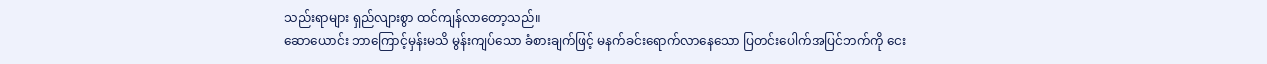သည်းရာများ ရှည်လျားစွာ ထင်ကျန်လာတော့သည်။
ဆောယောင်း ဘာကြောင့်မှန်းမသိ မွန်းကျပ်သော ခံစားချက်ဖြင့် မနက်ခင်းရောက်လာနေသော ပြတင်းပေါက်အပြင်ဘက်ကို ငေး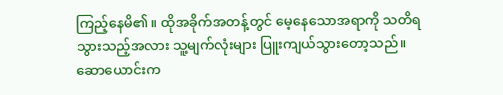ကြည့်နေမိ၏။ ထိုအခိုက်အတန့်တွင် မေ့နေသောအရာကို သတိရသွားသည့်အလား သူ့မျက်လုံးများ ပြူးကျယ်သွားတော့သည်။
ဆောယောင်းက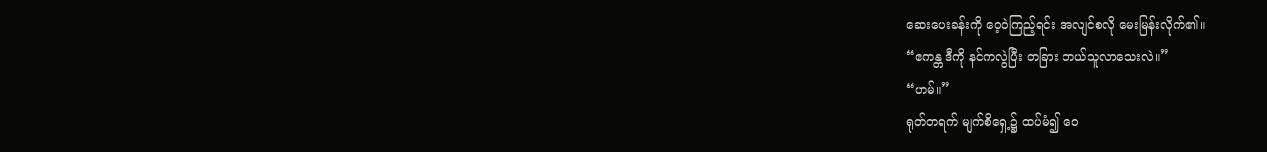ဆေးပေးခန်းကို ဝေ့ဝဲကြည့်ရင်း အလျင်စလို မေးမြန်းလိုက်၏။
“ဧကန္တ ဒီကို နင်ကလွဲပြီး တခြား ဘယ်သူလာသေးလဲ။”
“ဟမ်။”
ရုတ်တရက် မျက်စိရှေ့၌ ထပ်မံ၍ ဝေ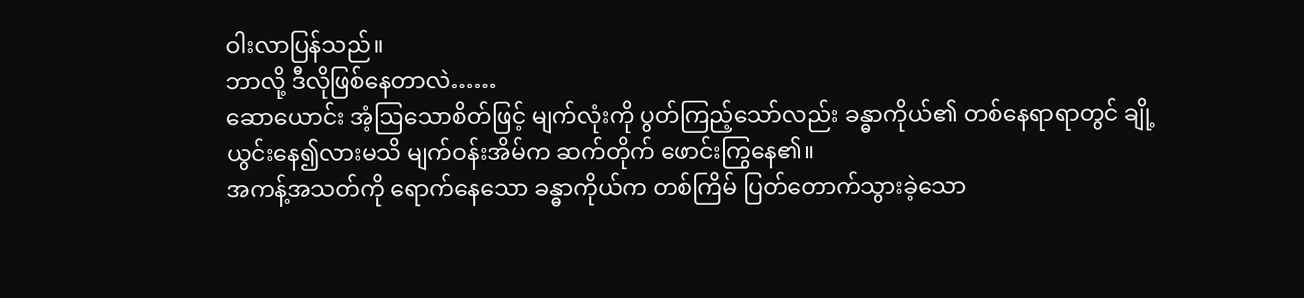ဝါးလာပြန်သည်။
ဘာလို့ ဒီလိုဖြစ်နေတာလဲ……
ဆောယောင်း အံ့ဩသောစိတ်ဖြင့် မျက်လုံးကို ပွတ်ကြည့်သော်လည်း ခန္ဓာကိုယ်၏ တစ်နေရာရာတွင် ချို့ယွင်းနေ၍လားမသိ မျက်ဝန်းအိမ်က ဆက်တိုက် ဖောင်းကြွနေ၏။
အကန့်အသတ်ကို ရောက်နေသော ခန္ဓာကိုယ်က တစ်ကြိမ် ပြတ်တောက်သွားခဲ့သော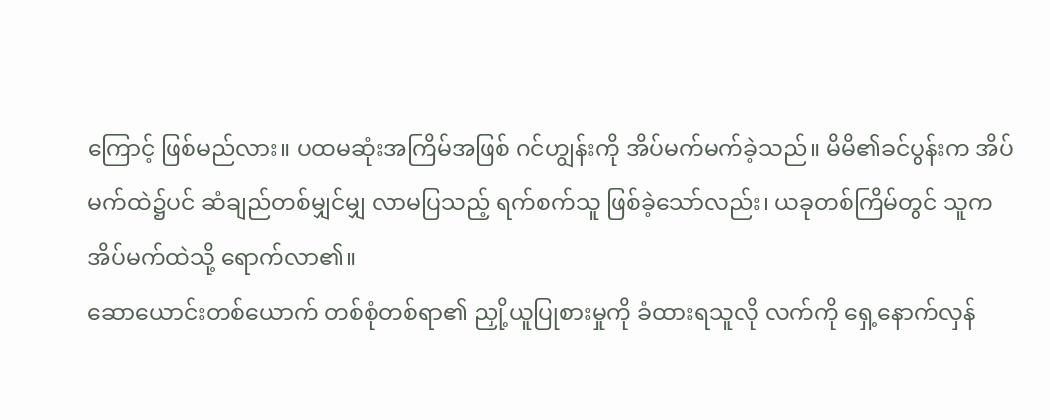ကြောင့် ဖြစ်မည်လား။ ပထမဆုံးအကြိမ်အဖြစ် ဂင်ဟျွန်းကို အိပ်မက်မက်ခဲ့သည်။ မိမိ၏ခင်ပွန်းက အိပ်မက်ထဲ၌ပင် ဆံချည်တစ်မျှင်မျှ လာမပြသည့် ရက်စက်သူ ဖြစ်ခဲ့သော်လည်း၊ ယခုတစ်ကြိမ်တွင် သူက အိပ်မက်ထဲသို့ ရောက်လာ၏။
ဆောယောင်းတစ်ယောက် တစ်စုံတစ်ရာ၏ ညှို့ယူပြုစားမှုကို ခံထားရသူလို လက်ကို ရှေ့နောက်လှန်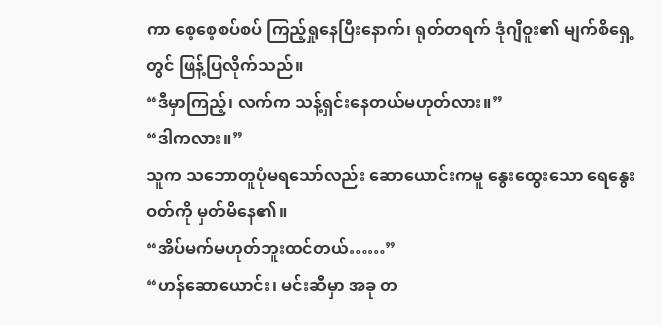ကာ စေ့စေ့စပ်စပ် ကြည့်ရှုနေပြီးနောက်၊ ရုတ်တရက် ဒုံဂျီဝူး၏ မျက်စိရှေ့တွင် ဖြန့်ပြလိုက်သည်။
“ဒီမှာကြည့်၊ လက်က သန့်ရှင်းနေတယ်မဟုတ်လား။”
“ဒါကလား။”
သူက သဘောတူပုံမရသော်လည်း ဆောယောင်းကမူ နွေးထွေးသော ရေနွေးဝတ်ကို မှတ်မိနေ၏။
“အိပ်မက်မဟုတ်ဘူးထင်တယ်……”
“ဟန်ဆောယောင်း၊ မင်းဆီမှာ အခု တ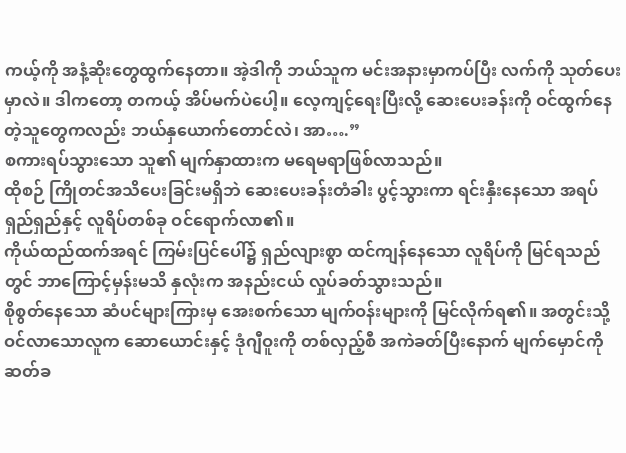ကယ့်ကို အနံ့ဆိုးတွေထွက်နေတာ။ အဲ့ဒါကို ဘယ်သူက မင်းအနားမှာကပ်ပြီး လက်ကို သုတ်ပေးမှာလဲ။ ဒါကတော့ တကယ့် အိပ်မက်ပဲပေါ့။ လေ့ကျင့်ရေးပြီးလို့ ဆေးပေးခန်းကို ဝင်ထွက်နေတဲ့သူတွေကလည်း ဘယ်နှယောက်တောင်လဲ၊ အာ….”
စကားရပ်သွားသော သူ၏ မျက်နှာထားက မရေမရာဖြစ်လာသည်။
ထိုစဉ် ကြိုတင်အသိပေးခြင်းမရှိဘဲ ဆေးပေးခန်းတံခါး ပွင့်သွားကာ ရင်းနှီးနေသော အရပ်ရှည်ရှည်နှင့် လူရိပ်တစ်ခု ဝင်ရောက်လာ၏။
ကိုယ်ထည်ထက်အရင် ကြမ်းပြင်ပေါ်၌ ရှည်လျားစွာ ထင်ကျန်နေသော လူရိပ်ကို မြင်ရသည်တွင် ဘာကြောင့်မှန်းမသိ နှလုံးက အနည်းငယ် လှုပ်ခတ်သွားသည်။
စိုစွတ်နေသော ဆံပင်များကြားမှ အေးစက်သော မျက်ဝန်းများကို မြင်လိုက်ရ၏။ အတွင်းသို့ ဝင်လာသောလူက ဆောယောင်းနှင့် ဒုံဂျီဝူးကို တစ်လှည့်စီ အကဲခတ်ပြီးနောက် မျက်မှောင်ကို ဆတ်ခ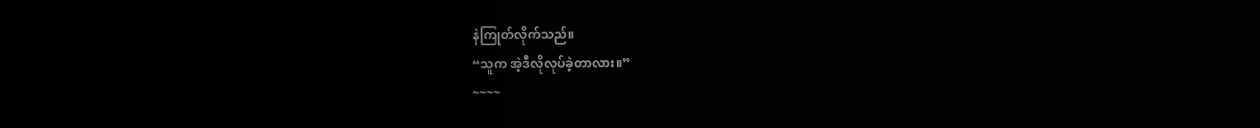နဲကြုတ်လိုက်သည်။
“သူက အဲ့ဒီလိုလုပ်ခဲ့တာလား။”
~~~~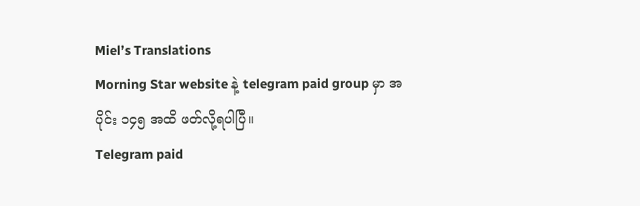Miel’s Translations
Morning Star website နဲ့ telegram paid group မှာ အပိုင်း ၁၄၅ အထိ ဖတ်လို့ရပါပြီ။
Telegram paid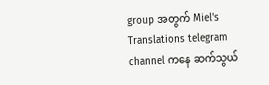group အတွက် Miel's Translations telegram channel ကနေ ဆက်သွယ်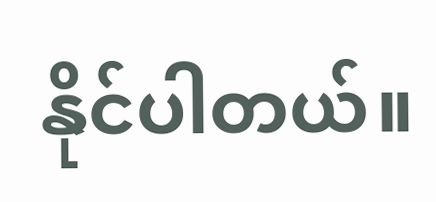နိုင်ပါတယ်။